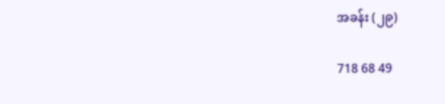အခန်း (၂၉)

718 68 49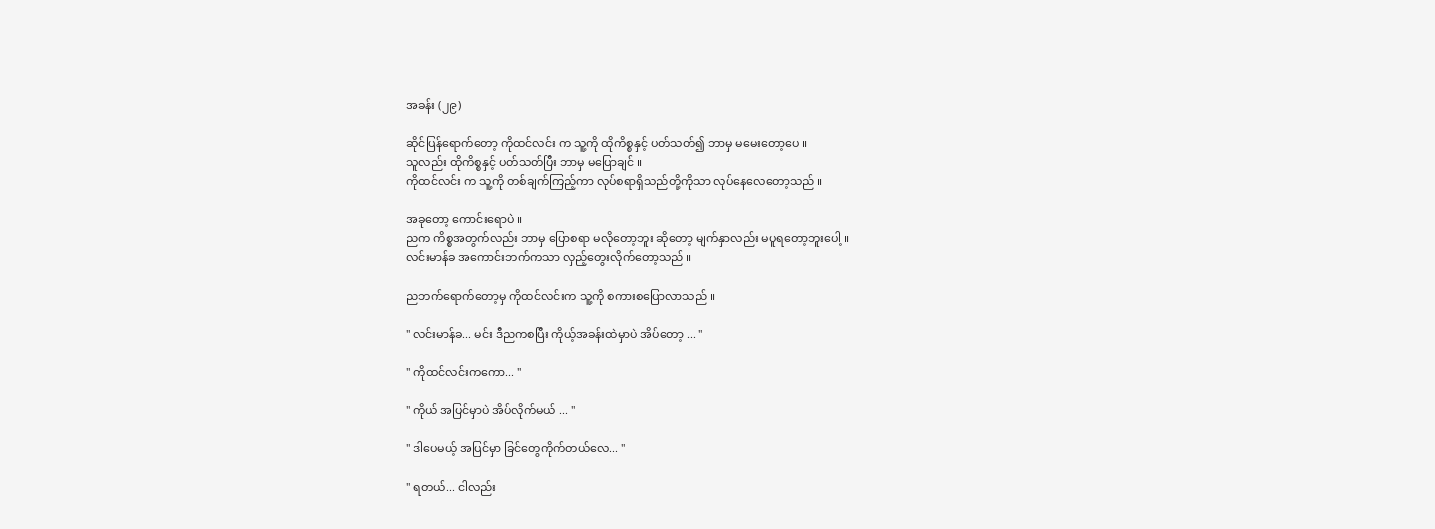အခန်း (၂၉)

ဆိုင်ပြန်ရောက်တော့ ကိုထင်လင်း က သူ့ကို ထိုကိစ္စနှင့် ပတ်သတ်၍ ဘာမှ မမေးတော့ပေ ။
သူလည်း ထိုကိစ္စနှင့် ပတ်သတ်ပြီး ဘာမှ မပြောချင် ။
ကိုထင်လင်း က သူ့ကို တစ်ချက်ကြည့်ကာ လုပ်စရာရှိသည်တို့ကိုသာ လုပ်နေလေတော့သည် ။

အခုတော့ ကောင်းရောပဲ ။
ညက ကိစ္စအတွက်လည်း ဘာမှ ပြောစရာ မလိုတော့ဘူး ဆိုတော့ မျက်နှာလည်း မပူရတော့ဘူးပေါ့ ။
လင်းမာန်ခ အကောင်းဘက်ကသာ လှည့်တွေးလိုက်တော့သည် ။

ညဘက်ရောက်တော့မှ ကိုထင်လင်းက သူ့ကို စကားစပြောလာသည် ။

" လင်းမာန်ခ... မင်း ဒီညကစပြီး ကိုယ့်အခန်းထဲမှာပဲ အိပ်တော့ ... "

" ကိုထင်လင်းကကော... "

" ကိုယ် အပြင်မှာပဲ အိပ်လိုက်မယ် ... "

" ဒါပေမယ့် အပြင်မှာ ခြင်တွေကိုက်တယ်လေ... "

" ရတယ်... ငါလည်း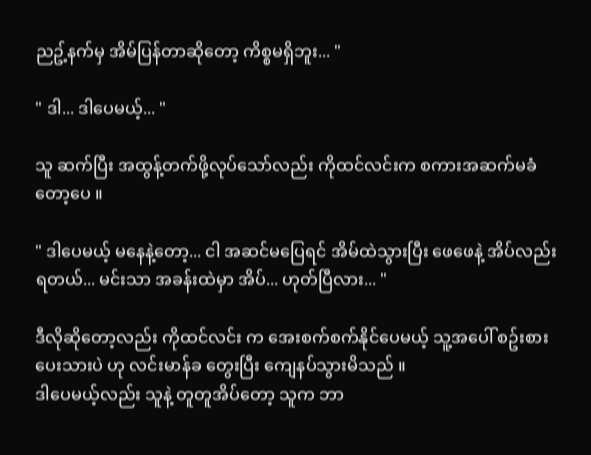ညဥ့်နက်မှ အိမ်ပြန်တာဆိုတော့ ကိစ္စမရှိဘူး... "

" ဒါ... ဒါပေမယ့်... "

သူ ဆက်ပြီး အထွန့်တက်ဖို့လုပ်သော်လည်း ကိုထင်လင်းက စကားအဆက်မခံတော့ပေ ။

" ဒါပေမယ့် မနေနဲ့တော့... ငါ အဆင်မပြေရင် အိမ်ထဲသွားပြီး ဖေဖေနဲ့ အိပ်လည်းရတယ်... မင်းသာ အခန်းထဲမှာ အိပ်... ဟုတ်ပြီလား... "

ဒီလိုဆိုတော့လည်း ကိုထင်လင်း က အေးစက်စက်နိုင်ပေမယ့် သူ့အပေါ် စဥ်းစားပေးသားပဲ ဟု လင်းမာန်ခ တွေးပြီး ကျေနပ်သွားမိသည် ။
ဒါပေမယ့်လည်း သူနဲ့ တူတူအိပ်တော့ သူက ဘာ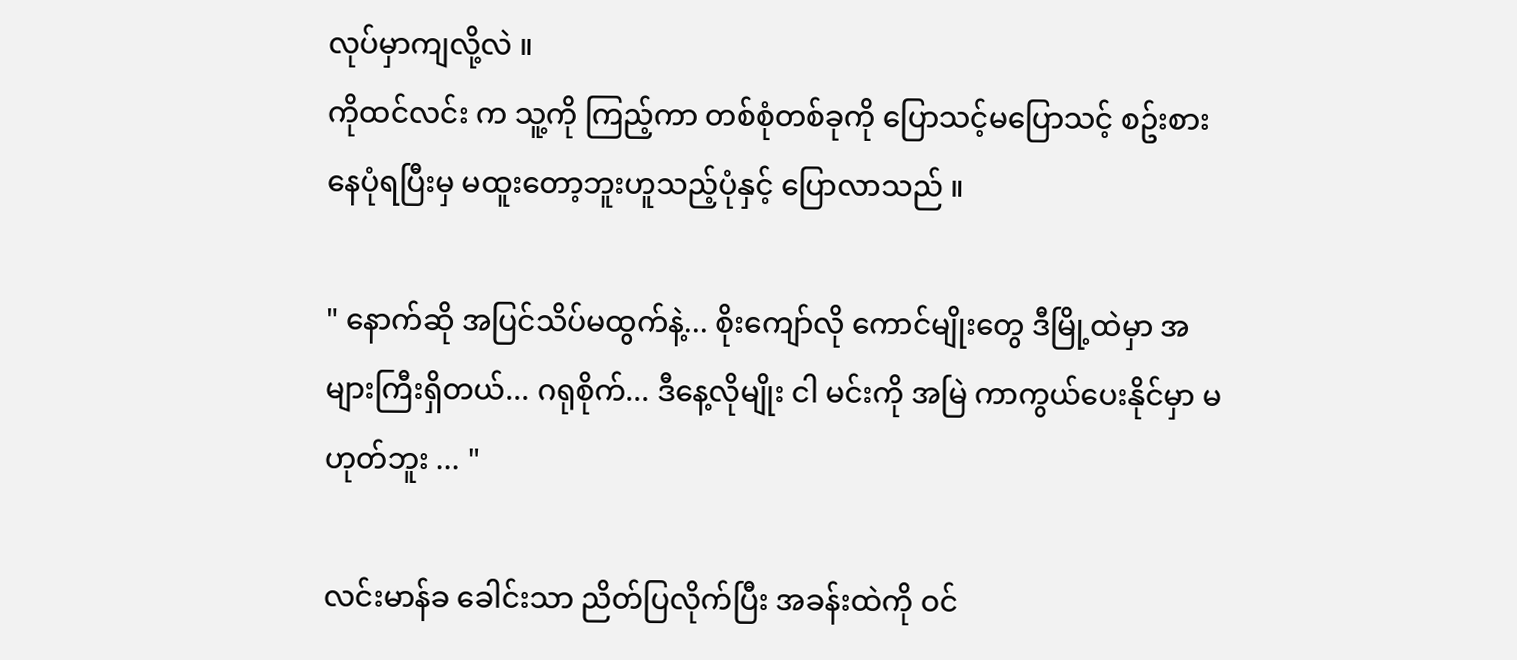လုပ်မှာကျလို့လဲ ။
ကိုထင်လင်း က သူ့ကို ကြည့်ကာ တစ်စုံတစ်ခုကို ပြောသင့်မပြောသင့် စဥ်းစားနေပုံရပြီးမှ မထူးတော့ဘူးဟူသည့်ပုံနှင့် ပြောလာသည် ။

" နောက်ဆို အပြင်သိပ်မထွက်နဲ့... စိုးကျော်လို ကောင်မျိုးတွေ ဒီမြို့ထဲမှာ အများကြီးရှိတယ်... ဂရုစိုက်... ဒီနေ့လိုမျိုး ငါ မင်းကို အမြဲ ကာကွယ်ပေးနိုင်မှာ မဟုတ်ဘူး ... "

လင်းမာန်ခ ခေါင်းသာ ညိတ်ပြလိုက်ပြီး အခန်းထဲကို ဝင်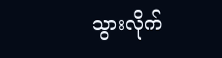သွားလိုက်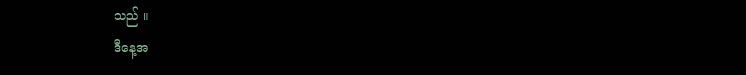သည် ။
ဒီနေ့အ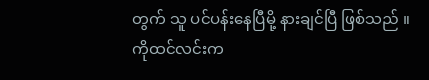တွက် သူ ပင်ပန်းနေပြီမို့ နားချင်ပြီ ဖြစ်သည် ။
ကိုထင်လင်းက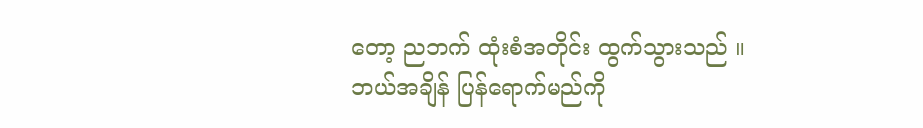တော့ ညဘက် ထုံးစံအတိုင်း ထွက်သွားသည် ။
ဘယ်အချိန် ပြန်ရောက်မည်ကို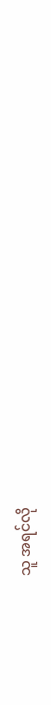သူ အရင်လို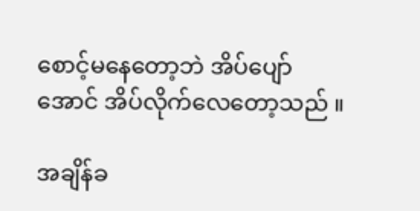စောင့်မနေတော့ဘဲ အိပ်ပျော်အောင် အိပ်လိုက်လေတော့သည် ။

အချိန်ခ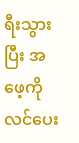ရီးသွားပြီး အဖေ့ကို လင်ပေး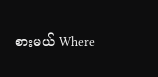စားမယ် Where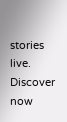stories live. Discover now